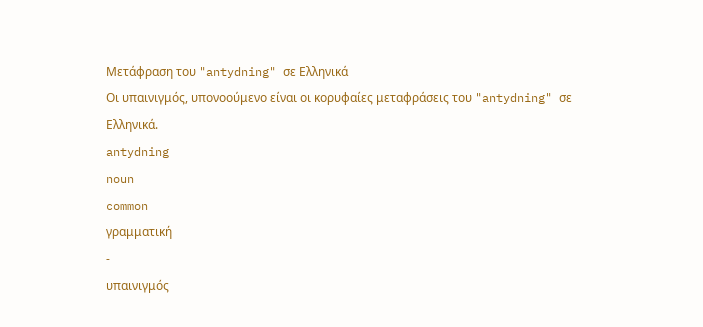Μετάφραση του "antydning" σε Ελληνικά
Οι υπαινιγμός, υπονοούμενο είναι οι κορυφαίες μεταφράσεις του "antydning" σε Ελληνικά.
antydning
noun
common
γραμματική
-
υπαινιγμός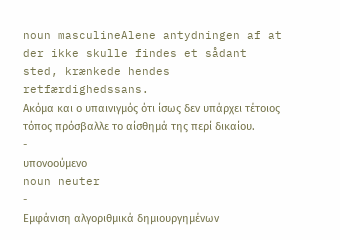noun masculineAlene antydningen af at der ikke skulle findes et sådant sted, krænkede hendes retfærdighedssans.
Ακόμα και ο υπαινιγμός ότι ίσως δεν υπάρχει τέτοιος τόπος πρόσβαλλε το αίσθημά της περί δικαίου.
-
υπονοούμενο
noun neuter
-
Εμφάνιση αλγοριθμικά δημιουργημένων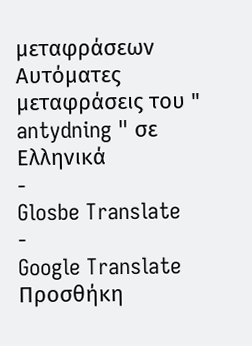μεταφράσεων
Αυτόματες μεταφράσεις του " antydning " σε Ελληνικά
-
Glosbe Translate
-
Google Translate
Προσθήκη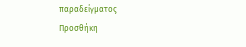παραδείγματος
Προσθήκη